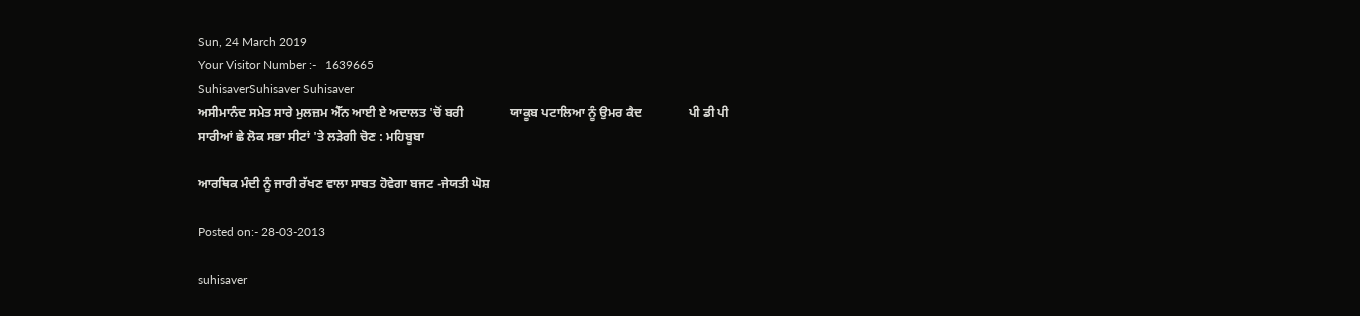Sun, 24 March 2019
Your Visitor Number :-   1639665
SuhisaverSuhisaver Suhisaver
ਅਸੀਮਾਨੰਦ ਸਮੇਤ ਸਾਰੇ ਮੁਲਜ਼ਮ ਐੱਨ ਆਈ ਏ ਅਦਾਲਤ 'ਚੋਂ ਬਰੀ               ਯਾਕੂਬ ਪਟਾਲਿਆ ਨੂੰ ਉਮਰ ਕੈਦ               ਪੀ ਡੀ ਪੀ ਸਾਰੀਆਂ ਛੇ ਲੋਕ ਸਭਾ ਸੀਟਾਂ 'ਤੇ ਲੜੇਗੀ ਚੋਣ : ਮਹਿਬੂਬਾ

ਆਰਥਿਕ ਮੰਦੀ ਨੂੰ ਜਾਰੀ ਰੱਖਣ ਵਾਲਾ ਸਾਬਤ ਹੋਵੇਗਾ ਬਜਟ -ਜੇਯਤੀ ਘੋਸ਼

Posted on:- 28-03-2013

suhisaver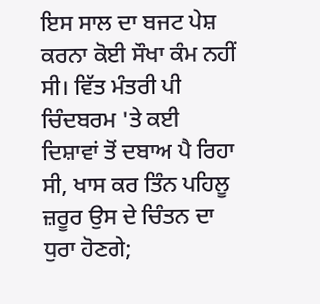ਇਸ ਸਾਲ ਦਾ ਬਜਟ ਪੇਸ਼ ਕਰਨਾ ਕੋਈ ਸੌਖਾ ਕੰਮ ਨਹੀਂ ਸੀ। ਵਿੱਤ ਮੰਤਰੀ ਪੀ ਚਿੰਦਬਰਮ 'ਤੇ ਕਈ ਦਿਸ਼ਾਵਾਂ ਤੋਂ ਦਬਾਅ ਪੈ ਰਿਹਾ ਸੀ, ਖਾਸ ਕਰ ਤਿੰਨ ਪਹਿਲੂ ਜ਼ਰੂਰ ਉਸ ਦੇ ਚਿੰਤਨ ਦਾ ਧੁਰਾ ਹੋਣਗੇ;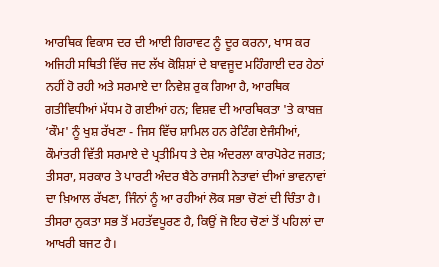ਆਰਥਿਕ ਵਿਕਾਸ ਦਰ ਦੀ ਆਈ ਗਿਰਾਵਟ ਨੂੰ ਦੂਰ ਕਰਨਾ, ਖਾਸ ਕਰ ਅਜਿਹੀ ਸਥਿਤੀ ਵਿੱਚ ਜਦ ਲੱਖ ਕੋਸ਼ਿਸ਼ਾਂ ਦੇ ਬਾਵਜੂਦ ਮਹਿੰਗਾਈ ਦਰ ਹੇਠਾਂ ਨਹੀਂ ਹੋ ਰਹੀ ਅਤੇ ਸਰਮਾਏ ਦਾ ਨਿਵੇਸ਼ ਰੁਕ ਗਿਆ ਹੈ, ਆਰਥਿਕ ਗਤੀਵਿਧੀਆਂ ਮੱਧਮ ਹੋ ਗਈਆਂ ਹਨ; ਵਿਸ਼ਵ ਦੀ ਆਰਥਿਕਤਾ 'ਤੇ ਕਾਬਜ਼ ‘ਕੌਮ' ਨੂੰ ਖੁਸ਼ ਰੱਖਣਾ - ਜਿਸ ਵਿੱਚ ਸ਼ਾਮਿਲ ਹਨ ਰੇਟਿੰਗ ਏਜੰਸੀਆਂ, ਕੌਮਾਂਤਰੀ ਵਿੱਤੀ ਸਰਮਾਏ ਦੇ ਪ੍ਰਤੀਮਿਧ ਤੇ ਦੇਸ਼ ਅੰਦਰਲਾ ਕਾਰਪੋਰੇਟ ਜਗਤ; ਤੀਸਰਾ, ਸਰਕਾਰ ਤੇ ਪਾਰਟੀ ਅੰਦਰ ਬੈਠੇ ਰਾਜਸੀ ਨੇਤਾਵਾਂ ਦੀਆਂ ਭਾਵਨਾਵਾਂ ਦਾ ਖ਼ਿਆਲ ਰੱਖਣਾ, ਜਿੰਨਾਂ ਨੂੰ ਆ ਰਹੀਆਂ ਲੋਕ ਸਭਾ ਚੋਣਾਂ ਦੀ ਚਿੰਤਾ ਹੈ। ਤੀਸਰਾ ਨੁਕਤਾ ਸਭ ਤੋਂ ਮਹਤੱਵਪੂਰਣ ਹੈ, ਕਿਉਂ ਜੋ ਇਹ ਚੋਣਾਂ ਤੋਂ ਪਹਿਲਾਂ ਦਾ ਆਖਰੀ ਬਜਟ ਹੈ।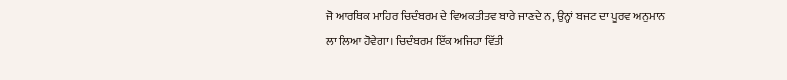ਜੋ ਆਰਥਿਕ ਮਾਹਿਰ ਚਿਦੰਬਰਮ ਦੇ ਵਿਅਕਤੀਤਵ ਬਾਰੇ ਜਾਣਦੇ ਨ, ਉਨ੍ਹਾਂ ਬਜਟ ਦਾ ਪੂਰਵ ਅਨੁਮਾਨ ਲਾ ਲਿਆ ਹੋਵੇਗਾ। ਚਿਦੰਬਰਮ ਇੱਕ ਅਜਿਹਾ ਵਿੱਤੀ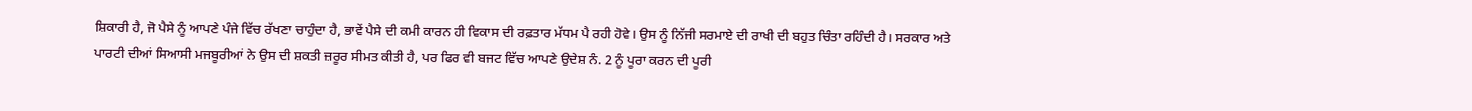ਸ਼ਿਕਾਰੀ ਹੈ, ਜੋ ਪੈਸੇ ਨੂੰ ਆਪਣੇ ਪੰਜੇ ਵਿੱਚ ਰੱਖਣਾ ਚਾਹੁੰਦਾ ਹੈ, ਭਾਵੇਂ ਪੈਸੇ ਦੀ ਕਮੀ ਕਾਰਨ ਹੀ ਵਿਕਾਸ ਦੀ ਰਫ਼ਤਾਰ ਮੱਧਮ ਪੈ ਰਹੀ ਹੋਵੇ। ਉਸ ਨੂੰ ਨਿੱਜੀ ਸਰਮਾਏ ਦੀ ਰਾਖੀ ਦੀ ਬਹੁਤ ਚਿੰਤਾ ਰਹਿੰਦੀ ਹੈ। ਸਰਕਾਰ ਅਤੇ ਪਾਰਟੀ ਦੀਆਂ ਸਿਆਸੀ ਮਜਬੂਰੀਆਂ ਨੇ ਉਸ ਦੀ ਸ਼ਕਤੀ ਜ਼ਰੂਰ ਸੀਮਤ ਕੀਤੀ ਹੈ, ਪਰ ਫਿਰ ਵੀ ਬਜਟ ਵਿੱਚ ਆਪਣੇ ਉਦੇਸ਼ ਨੰ. 2 ਨੂੰ ਪੂਰਾ ਕਰਨ ਦੀ ਪੂਰੀ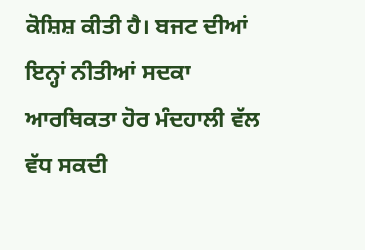ਕੋਸ਼ਿਸ਼ ਕੀਤੀ ਹੈ। ਬਜਟ ਦੀਆਂ ਇਨ੍ਹਾਂ ਨੀਤੀਆਂ ਸਦਕਾ ਆਰਥਿਕਤਾ ਹੋਰ ਮੰਦਹਾਲੀ ਵੱਲ ਵੱਧ ਸਕਦੀ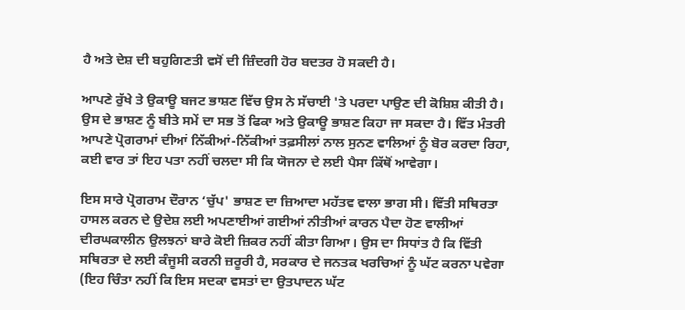ਹੈ ਅਤੇ ਦੇਸ਼ ਦੀ ਬਹੁਗਿਣਤੀ ਵਸੋਂ ਦੀ ਜ਼ਿੰਦਗੀ ਹੋਰ ਬਦਤਰ ਹੋ ਸਕਦੀ ਹੈ।

ਆਪਣੇ ਰੁੱਖੇ ਤੇ ਉਕਾਊ ਬਜਟ ਭਾਸ਼ਣ ਵਿੱਚ ਉਸ ਨੇ ਸੱਚਾਈ 'ਤੇ ਪਰਦਾ ਪਾਉਣ ਦੀ ਕੋਸ਼ਿਸ਼ ਕੀਤੀ ਹੈ। ਉਸ ਦੇ ਭਾਸ਼ਣ ਨੂੰ ਬੀਤੇ ਸਮੇਂ ਦਾ ਸਭ ਤੋਂ ਫਿਕਾ ਅਤੇ ਉਕਾਊ ਭਾਸ਼ਣ ਕਿਹਾ ਜਾ ਸਕਦਾ ਹੈ। ਵਿੱਤ ਮੰਤਰੀ ਆਪਣੇ ਪ੍ਰੋਗਰਾਮਾਂ ਦੀਆਂ ਨਿੱਕੀਆਂ-ਨਿੱਕੀਆਂ ਤਫ਼ਸੀਲਾਂ ਨਾਲ ਸੁਨਣ ਵਾਲਿਆਂ ਨੂੰ ਬੋਰ ਕਰਦਾ ਰਿਹਾ, ਕਈ ਵਾਰ ਤਾਂ ਇਹ ਪਤਾ ਨਹੀਂ ਚਲਦਾ ਸੀ ਕਿ ਯੋਜਨਾ ਦੇ ਲਈ ਪੈਸਾ ਕਿੱਥੋਂ ਆਵੇਗਾ।

ਇਸ ਸਾਰੇ ਪ੍ਰੋਗਰਾਮ ਦੌਰਾਨ ‘ਚੁੱਪ' ਭਾਸ਼ਣ ਦਾ ਜ਼ਿਆਦਾ ਮਹੱਤਵ ਵਾਲਾ ਭਾਗ ਸੀ। ਵਿੱਤੀ ਸਥਿਰਤਾ ਹਾਸਲ ਕਰਨ ਦੇ ਉਦੇਸ਼ ਲਈ ਅਪਣਾਈਆਂ ਗਈਆਂ ਨੀਤੀਆਂ ਕਾਰਨ ਪੈਦਾ ਹੋਣ ਵਾਲੀਆਂ ਦੀਰਘਕਾਲੀਨ ਉਲਝਨਾਂ ਬਾਰੇ ਕੋਈ ਜ਼ਿਕਰ ਨਹੀਂ ਕੀਤਾ ਗਿਆ। ਉਸ ਦਾ ਸਿਧਾਂਤ ਹੈ ਕਿ ਵਿੱਤੀ ਸਥਿਰਤਾ ਦੇ ਲਈ ਕੰਜੂਸੀ ਕਰਨੀ ਜ਼ਰੂਰੀ ਹੈ, ਸਰਕਾਰ ਦੇ ਜਨਤਕ ਖਰਚਿਆਂ ਨੂੰ ਘੱਟ ਕਰਨਾ ਪਵੇਗਾ (ਇਹ ਚਿੰਤਾ ਨਹੀਂ ਕਿ ਇਸ ਸਦਕਾ ਵਸਤਾਂ ਦਾ ਉਤਪਾਦਨ ਘੱਟ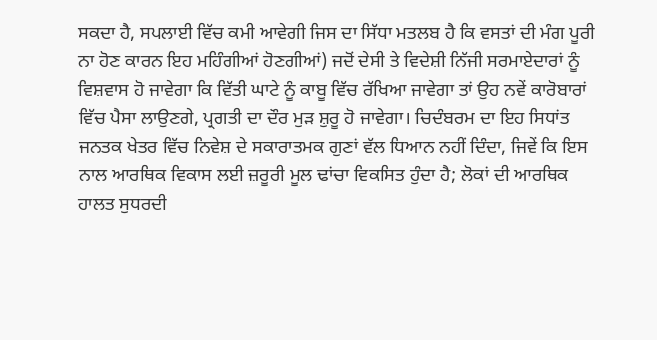ਸਕਦਾ ਹੈ, ਸਪਲਾਈ ਵਿੱਚ ਕਮੀ ਆਵੇਗੀ ਜਿਸ ਦਾ ਸਿੱਧਾ ਮਤਲਬ ਹੈ ਕਿ ਵਸਤਾਂ ਦੀ ਮੰਗ ਪੂਰੀ ਨਾ ਹੋਣ ਕਾਰਨ ਇਹ ਮਹਿੰਗੀਆਂ ਹੋਣਗੀਆਂ) ਜਦੋਂ ਦੇਸੀ ਤੇ ਵਿਦੇਸ਼ੀ ਨਿੱਜੀ ਸਰਮਾਏਦਾਰਾਂ ਨੂੰ ਵਿਸ਼ਵਾਸ ਹੋ ਜਾਵੇਗਾ ਕਿ ਵਿੱਤੀ ਘਾਟੇ ਨੂੰ ਕਾਬੂ ਵਿੱਚ ਰੱਖਿਆ ਜਾਵੇਗਾ ਤਾਂ ਉਹ ਨਵੇਂ ਕਾਰੋਬਾਰਾਂ ਵਿੱਚ ਪੈਸਾ ਲਾਉਣਗੇ, ਪ੍ਰਗਤੀ ਦਾ ਦੌਰ ਮੁੜ ਸ਼ੁਰੂ ਹੋ ਜਾਵੇਗਾ। ਚਿਦੰਬਰਮ ਦਾ ਇਹ ਸਿਧਾਂਤ ਜਨਤਕ ਖੇਤਰ ਵਿੱਚ ਨਿਵੇਸ਼ ਦੇ ਸਕਾਰਾਤਮਕ ਗੁਣਾਂ ਵੱਲ ਧਿਆਨ ਨਹੀਂ ਦਿੰਦਾ, ਜਿਵੇਂ ਕਿ ਇਸ ਨਾਲ ਆਰਥਿਕ ਵਿਕਾਸ ਲਈ ਜ਼ਰੂਰੀ ਮੂਲ ਢਾਂਚਾ ਵਿਕਸਿਤ ਹੁੰਦਾ ਹੈ; ਲੋਕਾਂ ਦੀ ਆਰਥਿਕ ਹਾਲਤ ਸੁਧਰਦੀ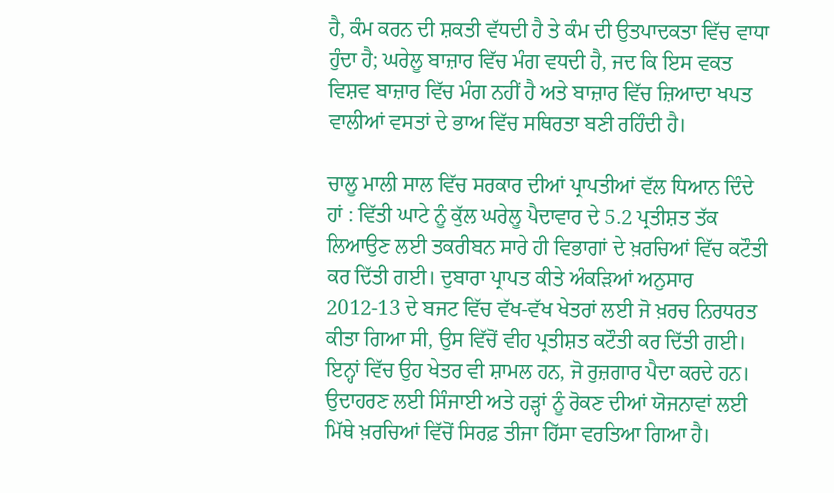ਹੈ, ਕੰਮ ਕਰਨ ਦੀ ਸ਼ਕਤੀ ਵੱਧਦੀ ਹੈ ਤੇ ਕੰਮ ਦੀ ਉਤਪਾਦਕਤਾ ਵਿੱਚ ਵਾਧਾ ਹੁੰਦਾ ਹੈ; ਘਰੇਲੂ ਬਾਜ਼ਾਰ ਵਿੱਚ ਮੰਗ ਵਧਦੀ ਹੈ, ਜਦ ਕਿ ਇਸ ਵਕਤ ਵਿਸ਼ਵ ਬਾਜ਼ਾਰ ਵਿੱਚ ਮੰਗ ਨਹੀਂ ਹੈ ਅਤੇ ਬਾਜ਼ਾਰ ਵਿੱਚ ਜ਼ਿਆਦਾ ਖਪਤ ਵਾਲੀਆਂ ਵਸਤਾਂ ਦੇ ਭਾਅ ਵਿੱਚ ਸਥਿਰਤਾ ਬਣੀ ਰਹਿੰਦੀ ਹੈ।

ਚਾਲੂ ਮਾਲੀ ਸਾਲ ਵਿੱਚ ਸਰਕਾਰ ਦੀਆਂ ਪ੍ਰਾਪਤੀਆਂ ਵੱਲ ਧਿਆਨ ਦਿੰਦੇ ਹਾਂ : ਵਿੱਤੀ ਘਾਟੇ ਨੂੰ ਕੁੱਲ ਘਰੇਲੂ ਪੈਦਾਵਾਰ ਦੇ 5.2 ਪ੍ਰਤੀਸ਼ਤ ਤੱਕ ਲਿਆਉਣ ਲਈ ਤਕਰੀਬਨ ਸਾਰੇ ਹੀ ਵਿਭਾਗਾਂ ਦੇ ਖ਼ਰਚਿਆਂ ਵਿੱਚ ਕਟੌਤੀ ਕਰ ਦਿੱਤੀ ਗਈ। ਦੁਬਾਰਾ ਪ੍ਰਾਪਤ ਕੀਤੇ ਅੰਕੜਿਆਂ ਅਨੁਸਾਰ 2012-13 ਦੇ ਬਜਟ ਵਿੱਚ ਵੱਖ-ਵੱਖ ਖੇਤਰਾਂ ਲਈ ਜੋ ਖ਼ਰਚ ਨਿਰਧਰਤ ਕੀਤਾ ਗਿਆ ਸੀ, ਉਸ ਵਿੱਚੋਂ ਵੀਹ ਪ੍ਰਤੀਸ਼ਤ ਕਟੌਤੀ ਕਰ ਦਿੱਤੀ ਗਈ। ਇਨ੍ਹਾਂ ਵਿੱਚ ਉਹ ਖੇਤਰ ਵੀ ਸ਼ਾਮਲ ਹਨ, ਜੋ ਰੁਜ਼ਗਾਰ ਪੈਦਾ ਕਰਦੇ ਹਨ। ਉਦਾਹਰਣ ਲਈ ਸਿੰਜਾਈ ਅਤੇ ਹੜ੍ਹਾਂ ਨੂੰ ਰੋਕਣ ਦੀਆਂ ਯੋਜਨਾਵਾਂ ਲਈ ਮਿੱਥੇ ਖ਼ਰਚਿਆਂ ਵਿੱਚੋਂ ਸਿਰਫ਼ ਤੀਜਾ ਹਿੱਸਾ ਵਰਤਿਆ ਗਿਆ ਹੈ।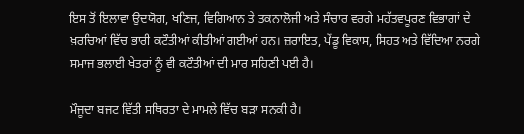ਇਸ ਤੋਂ ਇਲਾਵਾ ਉਦਯੋਗ, ਖਣਿਜ, ਵਿਗਿਆਨ ਤੇ ਤਕਨਾਲੋਜੀ ਅਤੇ ਸੰਚਾਰ ਵਰਗੇ ਮਹੱਤਵਪੂਰਣ ਵਿਭਾਗਾਂ ਦੇ ਖ਼ਰਚਿਆਂ ਵਿੱਚ ਭਾਰੀ ਕਟੌਤੀਆਂ ਕੀਤੀਆਂ ਗਈਆਂ ਹਨ। ਜ਼ਰਾਇਤ, ਪੇਂਡੂ ਵਿਕਾਸ, ਸਿਹਤ ਅਤੇ ਵਿੱਦਿਆ ਨਰਗੇ ਸਮਾਜ ਭਲਾਈ ਖੇਤਰਾਂ ਨੂੰ ਵੀ ਕਟੌਤੀਆਂ ਦੀ ਮਾਰ ਸਹਿਣੀ ਪਈ ਹੈ।

ਮੌਜੂਦਾ ਬਜਟ ਵਿੱਤੀ ਸਥਿਰਤਾ ਦੇ ਮਾਮਲੇ ਵਿੱਚ ਬੜਾ ਸਨਕੀ ਹੈ।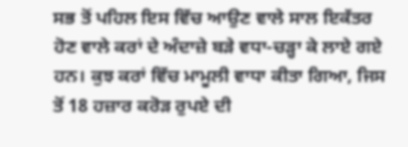ਸਭ ਤੋਂ ਪਹਿਲ ਇਸ ਵਿੱਚ ਆਉਣ ਵਾਲੇ ਸਾਲ ਇਕੱਤਰ ਹੋਣ ਵਾਲੇ ਕਰਾਂ ਦੇ ਅੰਦਾਜ਼ੇ ਬੜੇ ਵਧਾ-ਚੜ੍ਹਾ ਕੇ ਲਾਏ ਗਏ ਹਨ। ਕੁਝ ਕਰਾਂ ਵਿੱਚ ਮਾਮੂਲੀ ਵਾਧਾ ਕੀਤਾ ਗਿਆ, ਜਿਸ ਤੋਂ 18 ਹਜ਼ਾਰ ਕਰੋੜ ਰੁਪਏ ਦੀ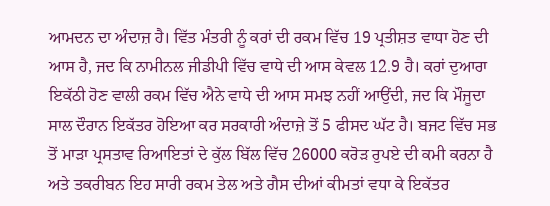ਆਮਦਨ ਦਾ ਅੰਦਾਜ਼ ਹੈ। ਵਿੱਤ ਮੰਤਰੀ ਨੂੰ ਕਰਾਂ ਦੀ ਰਕਮ ਵਿੱਚ 19 ਪ੍ਰਤੀਸ਼ਤ ਵਾਧਾ ਹੋਣ ਦੀ ਆਸ ਹੈ, ਜਦ ਕਿ ਨਾਮੀਨਲ ਜੀਡੀਪੀ ਵਿੱਚ ਵਾਧੇ ਦੀ ਆਸ ਕੇਵਲ 12.9 ਹੈ। ਕਰਾਂ ਦੁਆਰਾ ਇਕੱਠੀ ਹੋਣ ਵਾਲੀ ਰਕਮ ਵਿੱਚ ਐਨੇ ਵਾਧੇ ਦੀ ਆਸ ਸਮਝ ਨਹੀਂ ਆਉਂਦੀ, ਜਦ ਕਿ ਮੌਜੂਦਾ ਸਾਲ ਦੌਰਾਨ ਇਕੱਤਰ ਹੋਇਆ ਕਰ ਸਰਕਾਰੀ ਅੰਦਾਜ਼ੇ ਤੋਂ 5 ਫੀਸਦ ਘੱਟ ਹੈ। ਬਜਟ ਵਿੱਚ ਸਭ ਤੋਂ ਮਾੜਾ ਪ੍ਰਸਤਾਵ ਰਿਆਇਤਾਂ ਦੇ ਕੁੱਲ ਬਿੱਲ ਵਿੱਚ 26000 ਕਰੋੜ ਰੁਪਏ ਦੀ ਕਮੀ ਕਰਨਾ ਹੈ ਅਤੇ ਤਕਰੀਬਨ ਇਹ ਸਾਰੀ ਰਕਮ ਤੇਲ ਅਤੇ ਗੈਸ ਦੀਆਂ ਕੀਮਤਾਂ ਵਧਾ ਕੇ ਇਕੱਤਰ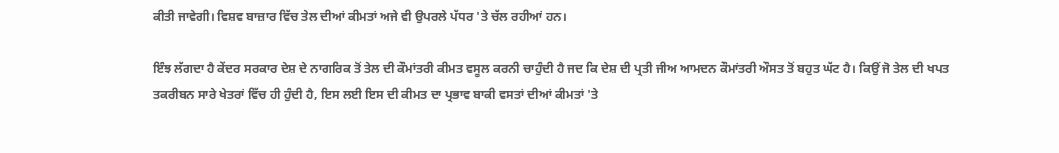ਕੀਤੀ ਜਾਵੇਗੀ। ਵਿਸ਼ਵ ਬਾਜ਼ਾਰ ਵਿੱਚ ਤੇਲ ਦੀਆਂ ਕੀਮਤਾਂ ਅਜੇ ਵੀ ਉਪਰਲੇ ਪੱਧਰ 'ਤੇ ਚੱਲ ਰਹੀਆਂ ਹਨ।

ਇੰਝ ਲੱਗਦਾ ਹੈ ਕੇਂਦਰ ਸਰਕਾਰ ਦੇਸ਼ ਦੇ ਨਾਗਰਿਕ ਤੋਂ ਤੇਲ ਦੀ ਕੌਮਾਂਤਰੀ ਕੀਮਤ ਵਸੂਲ ਕਰਨੀ ਚਾਹੁੰਦੀ ਹੈ ਜਦ ਕਿ ਦੇਸ਼ ਦੀ ਪ੍ਰਤੀ ਜੀਅ ਆਮਦਨ ਕੌਮਾਂਤਰੀ ਔਸਤ ਤੋਂ ਬਹੁਤ ਘੱਟ ਹੈ। ਕਿਉਂ ਜੋ ਤੇਲ ਦੀ ਖਪਤ ਤਕਰੀਬਨ ਸਾਰੇ ਖੇਤਰਾਂ ਵਿੱਚ ਹੀ ਹੁੰਦੀ ਹੈ, ਇਸ ਲਈ ਇਸ ਦੀ ਕੀਮਤ ਦਾ ਪ੍ਰਭਾਵ ਬਾਕੀ ਵਸਤਾਂ ਦੀਆਂ ਕੀਮਤਾਂ 'ਤੇ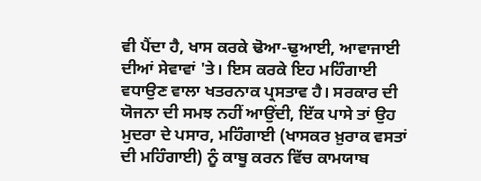ਵੀ ਪੈਂਦਾ ਹੈ, ਖਾਸ ਕਰਕੇ ਢੋਆ-ਢੁਆਈ, ਆਵਾਜਾਈ ਦੀਆਂ ਸੇਵਾਵਾਂ 'ਤੇ। ਇਸ ਕਰਕੇ ਇਹ ਮਹਿੰਗਾਈ ਵਧਾਉਣ ਵਾਲਾ ਖਤਰਨਾਕ ਪ੍ਰਸਤਾਵ ਹੈ। ਸਰਕਾਰ ਦੀ ਯੋਜਨਾ ਦੀ ਸਮਝ ਨਹੀਂ ਆਉਂਦੀ, ਇੱਕ ਪਾਸੇ ਤਾਂ ਉਹ ਮੁਦਰਾ ਦੇ ਪਸਾਰ, ਮਹਿੰਗਾਈ (ਖਾਸਕਰ ਖ਼ੁਰਾਕ ਵਸਤਾਂ ਦੀ ਮਹਿੰਗਾਈ) ਨੂੰ ਕਾਬੂ ਕਰਨ ਵਿੱਚ ਕਾਮਯਾਬ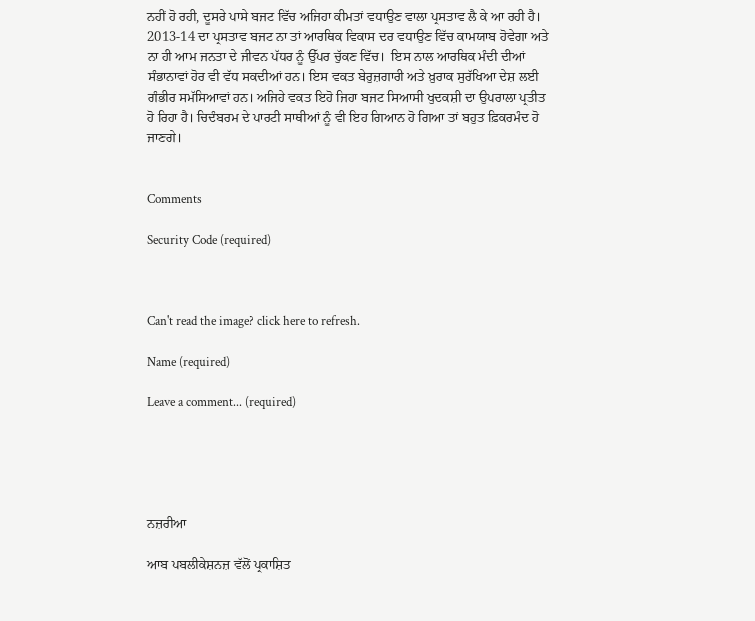ਨਹੀਂ ਹੋ ਰਹੀ, ਦੂਸਰੇ ਪਾਸੇ ਬਜਟ ਵਿੱਚ ਅਜਿਹਾ ਕੀਮਤਾਂ ਵਧਾਉਣ ਵਾਲਾ ਪ੍ਰਸਤਾਵ ਲੈ ਕੇ ਆ ਰਹੀ ਹੈ। 2013-14 ਦਾ ਪ੍ਰਸਤਾਵ ਬਜਟ ਨਾ ਤਾਂ ਆਰਥਿਕ ਵਿਕਾਸ ਦਰ ਵਧਾਉਣ ਵਿੱਚ ਕਾਮਯਾਬ ਹੋਵੇਗਾ ਅਤੇ ਨਾ ਹੀ ਆਮ ਜਨਤਾ ਦੇ ਜੀਵਨ ਪੱਧਰ ਨੂੰ ਉੱਪਰ ਚੁੱਕਣ ਵਿੱਚ।  ਇਸ ਨਾਲ ਆਰਥਿਕ ਮੰਦੀ ਦੀਆਂ ਸੰਭਾਨਾਵਾਂ ਹੋਰ ਵੀ ਵੱਧ ਸਕਦੀਆਂ ਹਨ। ਇਸ ਵਕਤ ਬੇਰੁਜ਼ਗਾਰੀ ਅਤੇ ਖ਼ੁਰਾਕ ਸੁਰੱਖਿਆ ਦੇਸ਼ ਲਈ ਗੰਭੀਰ ਸਮੱਸਿਆਵਾਂ ਹਨ। ਅਜਿਹੇ ਵਕਤ ਇਹੋ ਜਿਹਾ ਬਜਟ ਸਿਆਸੀ ਖੁਦਕਸ਼ੀ ਦਾ ਉਪਰਾਲਾ ਪ੍ਰਤੀਤ ਹੋ ਰਿਹਾ ਹੈ। ਚਿਦੰਬਰਮ ਦੇ ਪਾਰਟੀ ਸਾਥੀਆਂ ਨੂੰ ਵੀ ਇਹ ਗਿਆਨ ਹੋ ਗਿਆ ਤਾਂ ਬਹੁਤ ਫ਼ਿਕਰਮੰਦ ਹੋ ਜਾਣਗੇ।


Comments

Security Code (required)



Can't read the image? click here to refresh.

Name (required)

Leave a comment... (required)





ਨਜ਼ਰੀਆ

ਆਬ ਪਬਲੀਕੇਸ਼ਨਜ਼ ਵੱਲੋਂ ਪ੍ਰਕਾਸ਼ਿਤ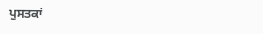ਪੁਸਤਕਾਂ